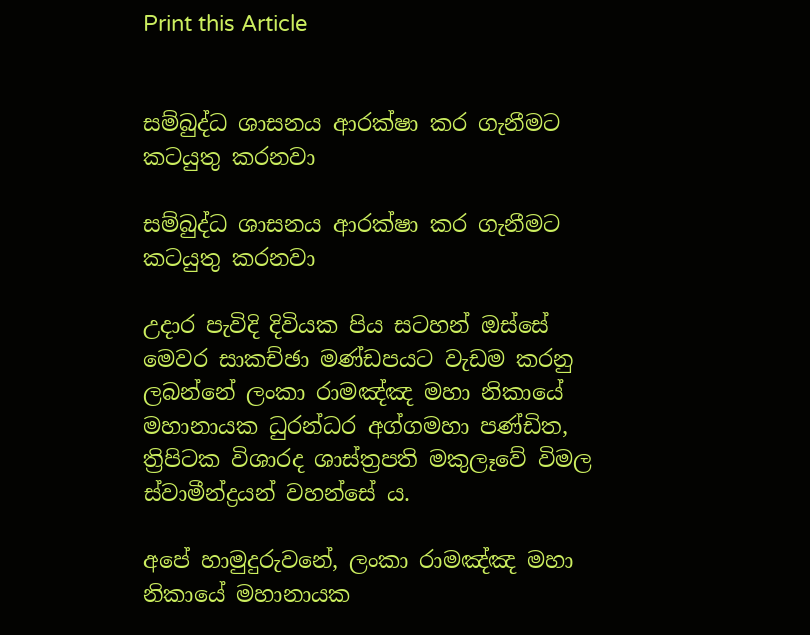Print this Article


සම්බුද්ධ ශාසනය ආරක්ෂා කර ගැනීමට කටයුතු කරනවා

සම්බුද්ධ ශාසනය ආරක්ෂා කර ගැනීමට කටයුතු කරනවා

උදාර පැවිදි දිවියක පිය සටහන් ඔස්සේ මෙවර සාකච්ඡා මණ්ඩපයට වැඩම කරනු ලබන්නේ ලංකා රාමඤ්ඤ මහා නිකායේ මහානායක ධුරන්ධර අග්ගමහා පණ්ඩිත, ත්‍රිපිටක විශාරද ශාස්ත්‍රපති මකුලෑවේ විමල ස්වාමීන්ද්‍රයන් වහන්සේ ය.

අපේ හාමුදුරුවනේ, ලංකා රාමඤ්ඤ මහා නිකායේ මහානායක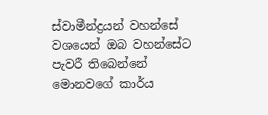ස්වාමීන්ද්‍රයන් වහන්සේ වශයෙන් ඔබ වහන්සේට පැවරී තිබෙන්නේ මොනවගේ කාර්ය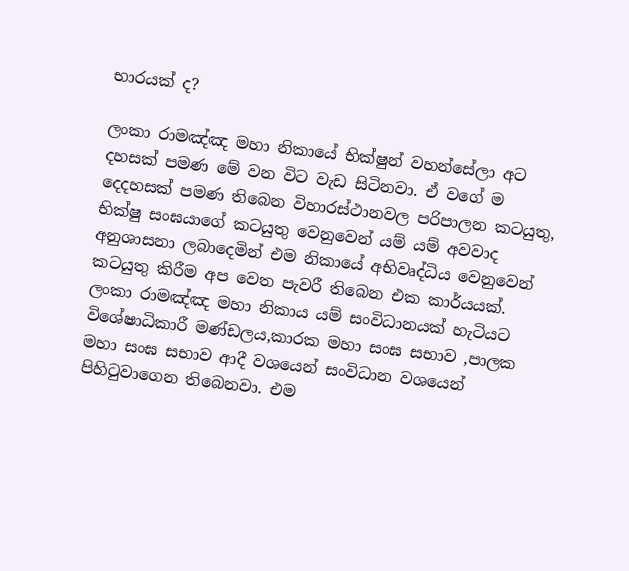භාරයක් ද?

ලංකා රාමඤ්ඤ මහා නිකායේ භික්ෂුන් වහන්සේලා අට දහසක් පමණ මේ වන විට වැඩ සිටිනවා. ඒ වගේ ම දෙදහසක් පමණ තිබෙන විහාරස්ථානවල පරිපාලන කටයුතු, භික්ෂු සංඝයාගේ කටයුතු වෙනුවෙන් යම් යම් අවවාද අනුශාසනා ලබාදෙමින් එම නිකායේ අභිවෘද්ධිය වෙනුවෙන් කටයුතු කිරීම අප වෙත පැවරී තිබෙන එක කාර්යයක්. ලංකා රාමඤ්ඤ මහා නිකාය යම් සංවිධානයක් හැටියට විශේෂාධිකාරී මණ්ඩලය,කාරක මහා සංඝ සභාව ,පාලක මහා සංඝ සභාව ආදී වශයෙන් සංවිධාන වශයෙන් පිහිටුවාගෙන තිබෙනවා. එම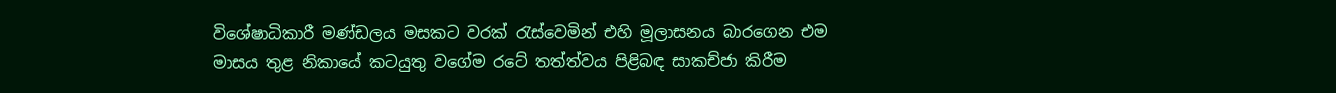විශේෂාධිකාරී මණ්ඩලය මසකට වරක් රැස්වෙමින් එහි මූලාසනය බාරගෙන එම මාසය තුළ නිකායේ කටයුතු වගේම රටේ තත්ත්වය පිළිබඳ සාකච්ජා කිරීම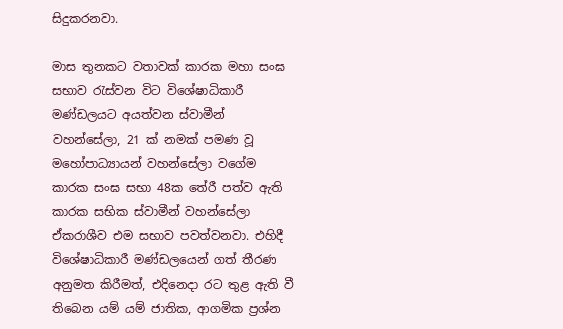සිදුකරනවා.

මාස තුනකට වතාවක් කාරක මහා සංඝ සභාව රැස්වන විට විශේෂාධිකාරී මණ්ඩලයට අයත්වන ස්වාමීන් වහන්සේලා, 21 ක් නමක් පමණ වූ මහෝපාධ්‍යායන් වහන්සේලා වගේම කාරක සංඝ සභා 48ක තේරී පත්ව ඇති කාරක සභික ස්වාමීන් වහන්සේලා ඒකරාශීව එම සභාව පවත්වනවා. එහිදී විශේෂාධිකාරී මණ්ඩලයෙන් ගත් තීරණ අනුමත කිරීමත්, එදිනෙදා රට තුළ ඇති වී තිබෙන යම් යම් ජාතික, ආගමික ප්‍රශ්න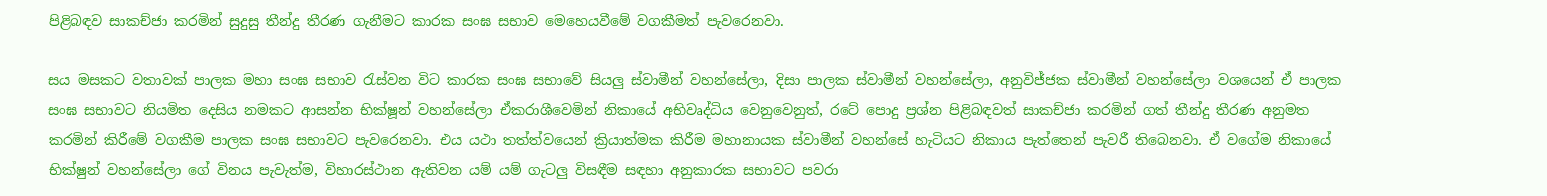පිළිබඳව සාකච්ජා කරමින් සුදුසු තීන්දු තීරණ ගැනීමට කාරක සංඝ සභාව මෙහෙයවීමේ වගකීමත් පැවරෙනවා.

සය මසකට වතාවක් පාලක මහා සංඝ සභාව රැස්වන විට කාරක සංඝ සභාවේ සියලු ස්වාමීන් වහන්සේලා, දිසා පාලක ස්වාමීන් වහන්සේලා, අනුවිජ්ජක ස්වාමීන් වහන්සේලා වශයෙන් ඒ පාලක සංඝ සභාවට නියමිත දෙසිය නමකට ආසන්න භික්ෂූන් වහන්සේලා ඒකරාශීවෙමින් නිකායේ අභිවෘද්ධිය වෙනුවෙනුත්, රටේ පොදු ප්‍රශ්න පිළිබඳවත් සාකච්ජා කරමින් ගත් තීන්දු තීරණ අනුමත කරමින් කිරීමේ වගකීම පාලක සංඝ සභාවට පැවරෙනවා. එය යථා තත්ත්වයෙන් ක්‍රියාත්මක කිරීම මහානායක ස්වාමීන් වහන්සේ හැටියට නිකාය පැත්තෙන් පැවරී තිබෙනවා. ඒ වගේම නිකායේ භික්ෂුන් වහන්සේලා ගේ විනය පැවැත්ම, විහාරස්ථාන ඇතිවන යම් යම් ගැටලු විසඳීම සඳහා අනුකාරක සභාවට පවරා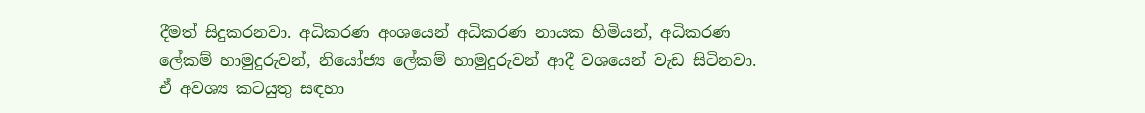දීමත් සිදුකරනවා. අධිකරණ අංශයෙන් අධිකරණ නායක හිමියන්, අධිකරණ ලේකම් හාමුදුරුවන්, නියෝජ්‍ය ලේකම් හාමුදුරුවන් ආදී වශයෙන් වැඩ සිටිනවා. ඒ අවශ්‍ය කටයුතු සඳහා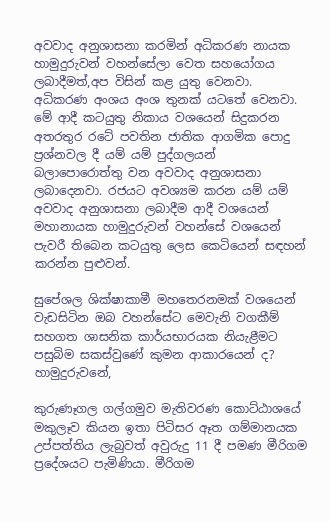අවවාද අනුශාසනා කරමින් අධිකරණ නායක හාමුදුරුවන් වහන්සේලා වෙත සහයෝගය ලබාදීමත්,අප විසින් කළ යුතු වෙනවා. අධිකරණ අංශය අංශ තුනක් යටතේ වෙනවා. මේ ආදී කටයුතු නිකාය වශයෙන් සිදුකරන අතරතුර රටේ පවතින ජාතික ආගමික පොදු ප්‍රශ්නවල දී යම් යම් පුද්ගලයන් බලාපොරොත්තු වන අවවාද අනුශාසනා ලබාදෙනවා. රජයට අවශ්‍යම කරන යම් යම් අවවාද අනුශාසනා ලබාදීම ආදී වශයෙන් මහානායක හාමුදුරුවන් වහන්සේ වශයෙන් පැවරී තිබෙන කටයුතු ලෙස කෙටියෙන් සඳහන් කරන්න පුළුවන්.

සුපේශල ශික්ෂාකාමී මහතෙරනමක් වශයෙන් වැඩසිටින ඔබ වහන්සේට මෙවැනි වගකීම් සහගත ශාසනික කාර්යභාරයක නියැළීමට පසුබිම සකස්වුණේ කුමන ආකාරයෙන් ද? හාමුදුරුවනේ,

කුරුණෑගල ගල්ගමුව මැතිවරණ කොට්ඨාශයේ මකුලෑව කියන ඉතා පිටිසර ඈත ගම්මානයක උප්පත්තිය ලැබුවත් අවුරුදු 11 දී පමණ මීරිගම ප්‍රදේශයට පැමිණියා. මීරිගම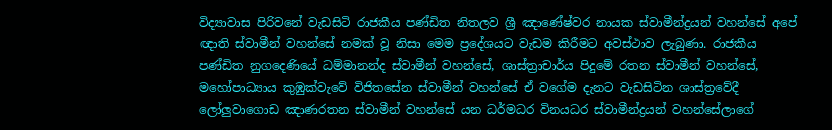විද්‍යාවාස පිරිවනේ වැඩසිටි රාජකීය පණ්ඩිත නිතලව ශ්‍රී ඤාණේෂ්වර නායක ස්වාමීන්ද්‍රයන් වහන්සේ අපේ ඥාති ස්වාමීන් වහන්සේ නමක් වූ නිසා මෙම ප්‍රදේශයට වැඩම කිරීමට අවස්ථාව ලැබුණා. රාජකීය පණ්ඩිත නුගදෙණියේ ධම්මානන්ද ස්වාමීන් වහන්සේ, ශාස්ත්‍රාචාර්ය පිදුමේ රතන ස්වාමීන් වහන්සේ, මහෝපාධ්‍යාය කුඹුක්වැවේ විජිතසේන ස්වාමීන් වහන්සේ ඒ වගේම දැනට වැඩසිටින ශාස්ත්‍රවේදී ලෝලුවාගොඩ ඤාණරතන ස්වාමීන් වහන්සේ යන ධර්මධර විනයධර ස්වාමීන්ද්‍රයන් වහන්සේලාගේ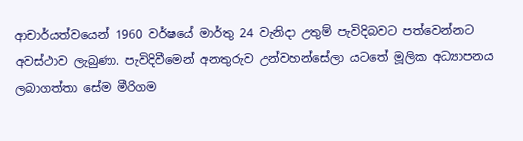ආචාර්යත්වයෙන් 1960 වර්ෂයේ මාර්තු 24 වැනිදා උතුම් පැවිදිබවට පත්වෙන්නට අවස්ථාව ලැබුණා. පැවිදිවීමෙන් අනතුරුව උන්වහන්සේලා යටතේ මූලික අධ්‍යාපනය ලබාගත්තා සේම මීරිගම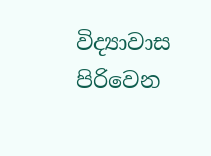විද්‍යාවාස පිරිවෙන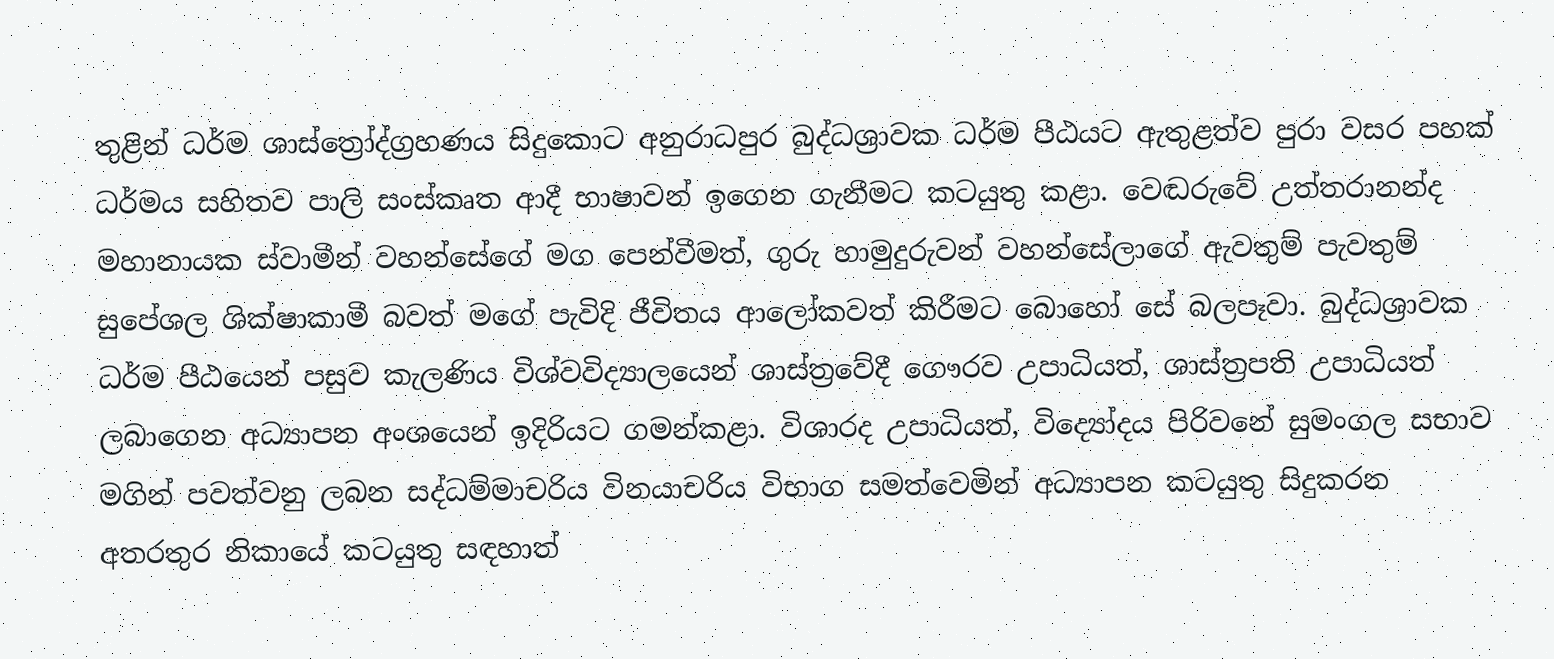තුළින් ධර්ම ශාස්ත්‍රෝද්ග්‍රහණය සිදුකොට අනුරාධපුර බුද්ධශ්‍රාවක ධර්ම පීඨයට ඇතුළත්ව පුරා වසර පහක් ධර්මය සහිතව පාලි සංස්කෘත ආදී භාෂාවන් ඉගෙන ගැනීමට කටයුතු කළා. වෙඬරුවේ උත්තරානන්ද මහානායක ස්වාමීන් වහන්සේගේ මග පෙන්වීමත්, ගුරු හාමුදුරුවන් වහන්සේලාගේ ඇවතුම් පැවතුම් සුපේශල ශික්ෂාකාමී බවත් මගේ පැවිදි ජීවිතය ආලෝකවත් කිරීමට බොහෝ සේ බලපෑවා. බුද්ධශ්‍රාවක ධර්ම පීඨයෙන් පසුව කැලණිය විශ්වවිද්‍යාලයෙන් ශාස්ත්‍රවේදී ගෞරව උපාධියත්, ශාස්ත්‍රපති උපාධියත් ලබාගෙන අධ්‍යාපන අංශයෙන් ඉදිරියට ගමන්කළා. විශාරද උපාධියත්, විද්‍යෝදය පිරිවනේ සුමංගල සභාව මගින් පවත්වනු ලබන සද්ධම්මාචරිය විනයාචරිය විභාග සමත්වෙමින් අධ්‍යාපන කටයුතු සිදුකරන අතරතුර නිකායේ කටයුතු සඳහාත්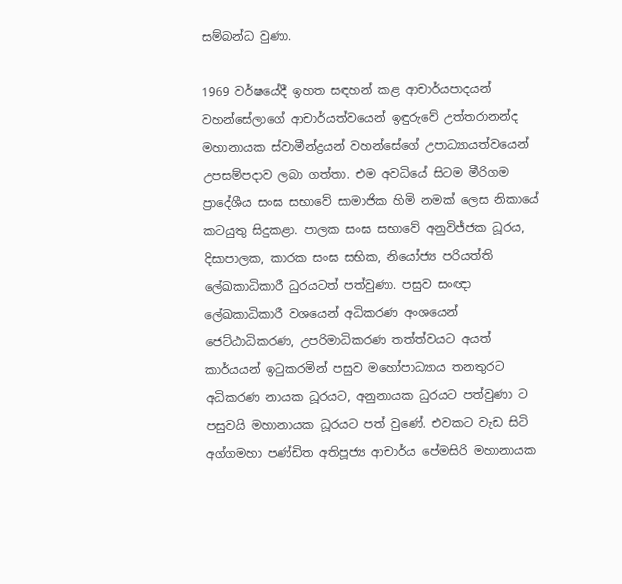සම්බන්ධ වුණා.

1969 වර්ෂයේදී ඉහත සඳහන් කළ ආචාර්යපාදයන් වහන්සේලාගේ ආචාර්යත්වයෙන් ඉඳුරුවේ උත්තරානන්ද මහානායක ස්වාමීන්ද්‍රයන් වහන්සේගේ උපාධ්‍යායත්වයෙන් උපසම්පදාව ලබා ගත්තා. එම අවධියේ සිටම මීරිගම ප්‍රාදේශීය සංඝ සභාවේ සාමාජික හිමි නමක් ලෙස නිකායේ කටයුතු සිදුකළා. පාලක සංඝ සභාවේ අනුවිජ්ජක ධූරය, දිසාපාලක, කාරක සංඝ සභික, නියෝජ්‍ය පරියත්ති ලේඛකාධිකාරී ධුරයටත් පත්වුණා. පසුව සංඥා ලේඛකාධිකාරී වශයෙන් අධිකරණ අංශයෙන් ජෙට්ඨාධිකරණ, උපරිමාධිකරණ තත්ත්වයට අයත් කාර්යයන් ඉටුකරමින් පසුව මහෝපාධ්‍යාය තනතුරට අධිකරණ නායක ධූරයට, අනුනායක ධුරයට පත්වුණා ට පසුවයි මහානායක ධූරයට පත් වුණේ. එවකට වැඩ සිටි අග්ගමහා පණ්ඩිත අතිපූජ්‍ය ආචාර්ය පේමසිරි මහානායක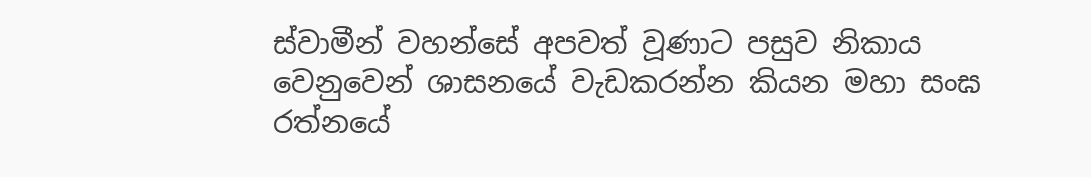ස්වාමීන් වහන්සේ අපවත් වූණාට පසුව නිකාය වෙනුවෙන් ශාසනයේ වැඩකරන්න කියන මහා සංඝ රත්නයේ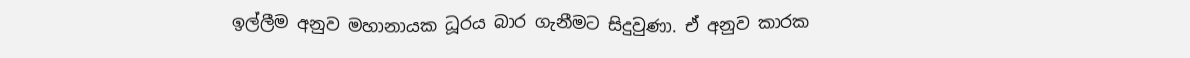ඉල්ලීම අනුව මහානායක ධූරය බාර ගැනීමට සිදුවුණා. ඒ අනුව කාරක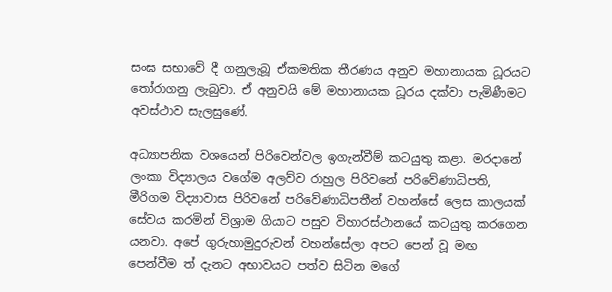සංඝ සභාවේ දී ගනුලැබූ ඒකමතික තීරණය අනුව මහානායක ධූරයට තෝරාගනු ලැබුවා. ඒ අනුවයි මේ මහානායක ධූරය දක්වා පැමිණීමට අවස්ථාව සැලසුණේ.

අධ්‍යාපනික වශයෙන් පිරිවෙන්වල ඉගැන්වීම් කටයුතු කළා. මරදානේ ලංකා විද්‍යාලය වගේම අලව්ව රාහුල පිරිවනේ පරිවේණාධිපති, මීරිගම විද්‍යාවාස පිරිවනේ පරිවේණාධිපතීන් වහන්සේ ලෙස කාලයක් සේවය කරමින් විශ්‍රාම ගියාට පසුව විහාරස්ථානයේ කටයුතු කරගෙන යනවා. අපේ ගුරුහාමුදුරුවන් වහන්සේලා අපට පෙන් වූ මඟ පෙන්වීම ත් දැනට අභාවයට පත්ව සිටින මගේ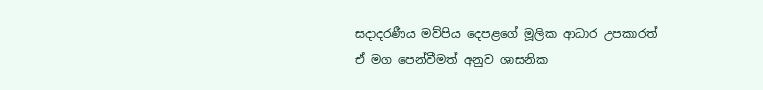සදාදරණීය මව්පිය දෙපළගේ මූලික ආධාර උපකාරත් ඒ මග පෙන්වීමත් අනුව ශාසනික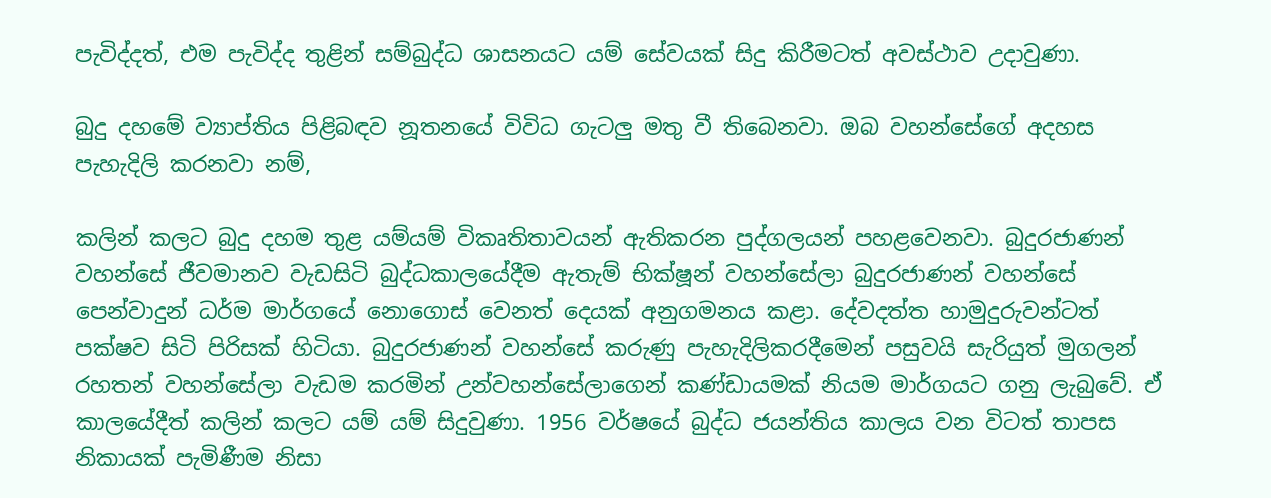පැවිද්දත්, එම පැවිද්ද තුළින් සම්බුද්ධ ශාසනයට යම් සේවයක් සිදු කිරීමටත් අවස්ථාව උදාවුණා.

බුදු දහමේ ව්‍යාප්තිය පිළිබඳව නූතනයේ විවිධ ගැටලු මතු වී තිබෙනවා. ඔබ වහන්සේගේ අදහස පැහැදිලි කරනවා නම්,

කලින් කලට බුදු දහම තුළ යම්යම් විකෘතිතාවයන් ඇතිකරන පුද්ගලයන් පහළවෙනවා. බුදුරජාණන් වහන්සේ ජීවමානව වැඩසිටි බුද්ධකාලයේදීම ඇතැම් භික්ෂූන් වහන්සේලා බුදුරජාණන් වහන්සේ පෙන්වාදුන් ධර්ම මාර්ගයේ නොගොස් වෙනත් දෙයක් අනුගමනය කළා. දේවදත්ත හාමුදුරුවන්ටත් පක්ෂව සිටි පිරිසක් හිටියා. බුදුරජාණන් වහන්සේ කරුණු පැහැදිලිකරදීමෙන් පසුවයි සැරියුත් මුගලන් රහතන් වහන්සේලා වැඩම කරමින් උන්වහන්සේලාගෙන් කණ්ඩායමක් නියම මාර්ගයට ගනු ලැබුවේ. ඒ කාලයේදීත් කලින් කලට යම් යම් සිදුවුණා. 1956 වර්ෂයේ බුද්ධ ජයන්තිය කාලය වන විටත් තාපස නිකායක් පැමිණීම නිසා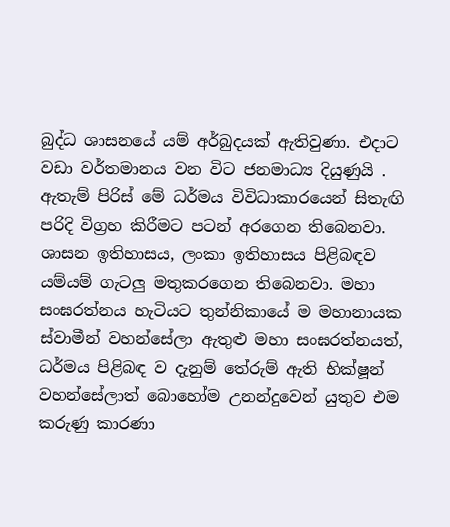බුද්ධ ශාසනයේ යම් අර්බුදයක් ඇතිවුණා. එදාට වඩා වර්තමානය වන විට ජනමාධ්‍ය දියුණුයි . ඇතැම් පිරිස් මේ ධර්මය විවිධාකාරයෙන් සිතැඟි පරිදි විග්‍රහ කිරීමට පටන් අරගෙන තිබෙනවා. ශාසන ඉතිහාසය, ලංකා ඉතිහාසය පිළිබඳව යම්යම් ගැටලු මතුකරගෙන තිබෙනවා. මහා සංඝරත්නය හැටියට තුන්නිකායේ ම මහානායක ස්වාමීන් වහන්සේලා ඇතුළු මහා සංඝරත්නයත්, ධර්මය පිළිබඳ ව දැනුම් තේරුම් ඇති භික්ෂූන් වහන්සේලාත් බොහෝම උනන්දුවෙන් යුතුව එම කරුණු කාරණා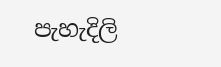පැහැදිලි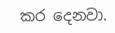කර දෙනවා.